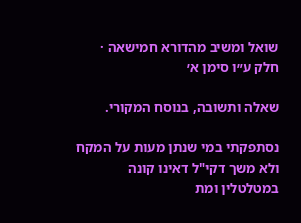שואל ומשיב מהדורא חמישאה · חלק ע״ו סימן א׳

שאלה ותשובה, בנוסח המקורי.

נסתפקתי במי שנתן מעות על המקח ולא משך דקי"ל דאינו קונה במטלטלין ומת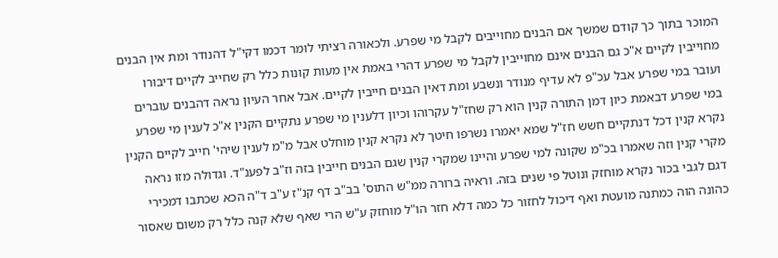המוכר בתוך כך קודם שמשך אם הבנים מחוייבים לקבל מי שפרע. ולכאורה רציתי לומר דכמו דקי"ל דהנודר ומת אין הבנים מחוייבין לקיים א"כ גם הבנים אינם מחוייבין לקבל מי שפרע דהרי באמת אין מעות קונות כלל רק שחייב לקיים דיבורו ועובר במי שפרע אבל עכ"פ לא עדיף מנודר ונשבע ומת דאין הבנים חייבין לקיים. אבל אחר העיון נראה דהבנים עוברים במי שפרע דבאמת כיון דמן התורה קנין הוא רק שחז"ל עקרוהו וכיון דלענין מי שפרע נתקיים הקנין א"כ לענין מי שפרע נקרא קנין דכל דנתקיים חשש חז"ל שמא יאמרו נשרפו חיטך לא נקרא קנין מוחלט אבל מ"מ לענין שיהי' חייב לקיים הקנין מקרי קנין וזה שאמרו בכ"מ שקונה למי שפרע והיינו שמקרי קנין שגם הבנים חייבין בזה וז"ב לפענ"ד. וגדולה מזו נראה דגם לגבי בכור נקרא מוחזק ונוטל פי שנים בזה. וראיה ברורה ממ"ש התוס' בב"ב דף קנ"ז ע"ב ד"ה הכא שכתבו דמכירי כהונה הוה כמתנה מועטת ואף דיכול לחזור כל כמה דלא חזר הו"ל מוחזק ע"ש הרי שאף שלא קנה כלל רק משום שאסור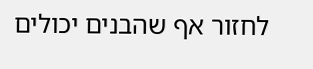לחזור אף שהבנים יכולים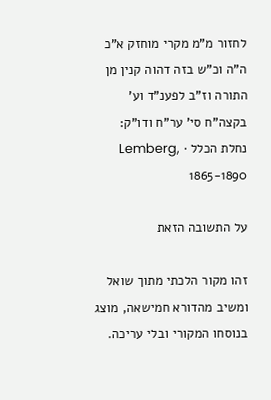לחזור מ"מ מקרי מוחזק א"כ ה"ה וכ"ש בזה דהוה קנין מן התורה וז"ב לפענ"ד וע' בקצה"ח סי' ער"ח ודו"ק:
נחלת הכלל · Lemberg, 1865-1890

על התשובה הזאת

זהו מקור הלכתי מתוך שואל ומשיב מהדורא חמישאה, מוצג בנוסחו המקורי ובלי עריכה.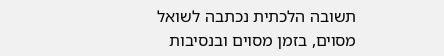תשובה הלכתית נכתבה לשואל מסוים, בזמן מסוים ובנסיבות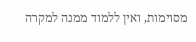מסוימות, ואין ללמוד ממנה למקרה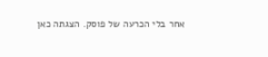אחר בלי הכרעה של פוסק. הצגתה כאן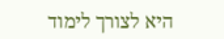היא לצורך לימוד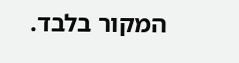המקור בלבד.